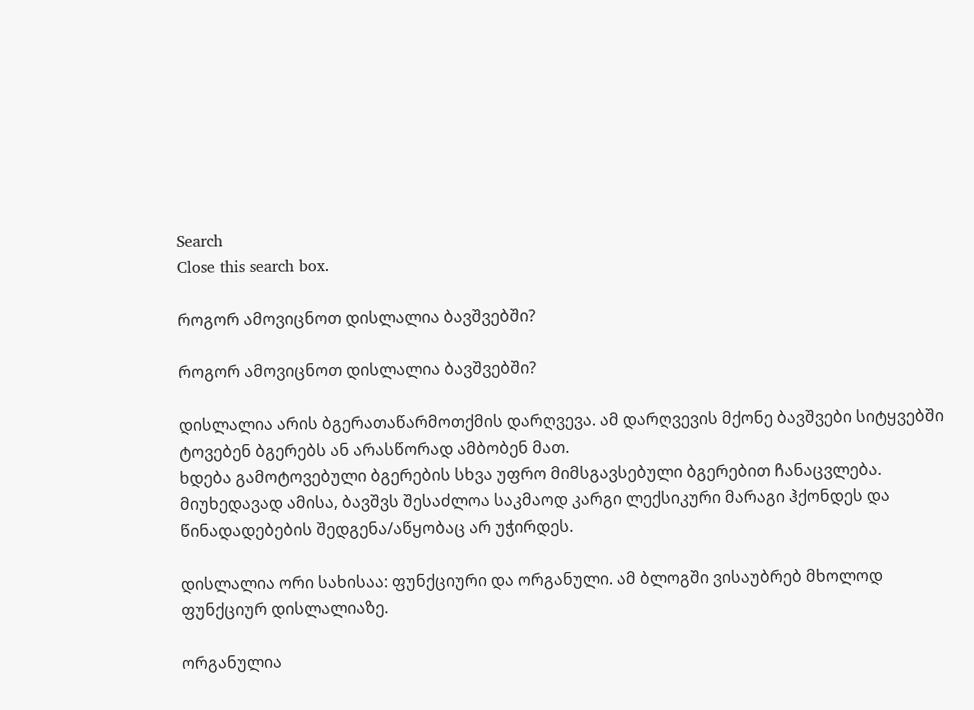Search
Close this search box.

როგორ ამოვიცნოთ დისლალია ბავშვებში?

როგორ ამოვიცნოთ დისლალია ბავშვებში?

დისლალია არის ბგერათაწარმოთქმის დარღვევა. ამ დარღვევის მქონე ბავშვები სიტყვებში ტოვებენ ბგერებს ან არასწორად ამბობენ მათ.
ხდება გამოტოვებული ბგერების სხვა უფრო მიმსგავსებული ბგერებით ჩანაცვლება. მიუხედავად ამისა, ბავშვს შესაძლოა საკმაოდ კარგი ლექსიკური მარაგი ჰქონდეს და წინადადებების შედგენა/აწყობაც არ უჭირდეს.

დისლალია ორი სახისაა: ფუნქციური და ორგანული. ამ ბლოგში ვისაუბრებ მხოლოდ ფუნქციურ დისლალიაზე.

ორგანულია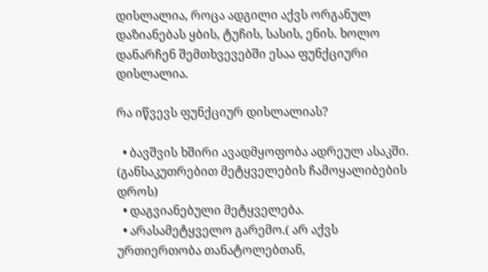დისლალია, როცა ადგილი აქვს ორგანულ დაზიანებას ყბის, ტუჩის, სასის, ენის. ხოლო დანარჩენ შემთხვევებში ესაა ფუნქციური დისლალია.

რა იწვევს ფუნქციურ დისლალიას?

  • ბავშვის ხშირი ავადმყოფობა ადრეულ ასაკში. (განსაკუთრებით მეტყველების ჩამოყალიბების დროს)
  • დაგვიანებული მეტყველება.
  • არასამეტყველო გარემო.( არ აქვს ურთიერთობა თანატოლებთან,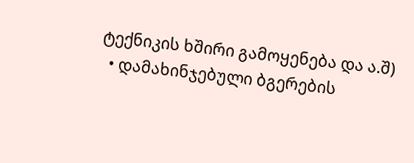ტექნიკის ხშირი გამოყენება და ა.შ)
  • დამახინჯებული ბგერების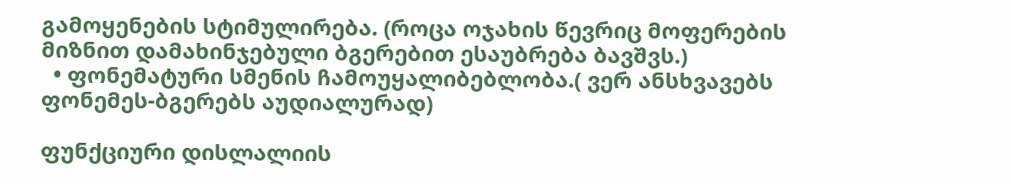გამოყენების სტიმულირება. (როცა ოჯახის წევრიც მოფერების მიზნით დამახინჯებული ბგერებით ესაუბრება ბავშვს.)
  • ფონემატური სმენის ჩამოუყალიბებლობა.( ვერ ანსხვავებს ფონემეს-ბგერებს აუდიალურად)

ფუნქციური დისლალიის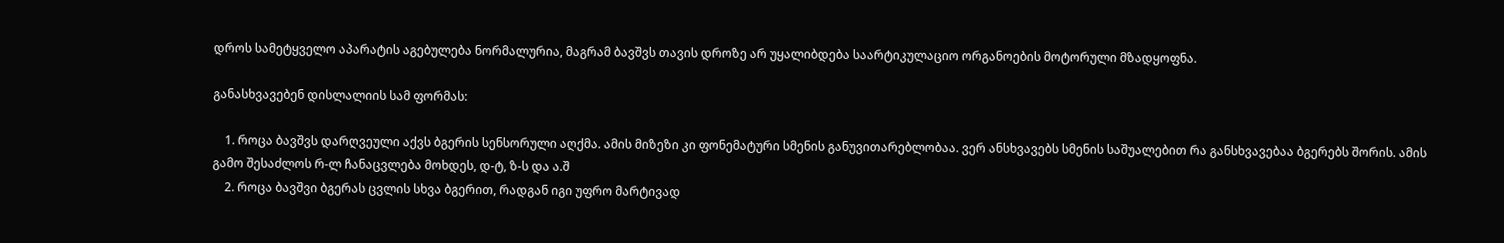დროს სამეტყველო აპარატის აგებულება ნორმალურია, მაგრამ ბავშვს თავის დროზე არ უყალიბდება საარტიკულაციო ორგანოების მოტორული მზადყოფნა.

განასხვავებენ დისლალიის სამ ფორმას:

    1. როცა ბავშვს დარღვეული აქვს ბგერის სენსორული აღქმა. ამის მიზეზი კი ფონემატური სმენის განუვითარებლობაა. ვერ ანსხვავებს სმენის საშუალებით რა განსხვავებაა ბგერებს შორის. ამის გამო შესაძლოს რ-ლ ჩანაცვლება მოხდეს, დ-ტ, ზ-ს და ა.შ
    2. როცა ბავშვი ბგერას ცვლის სხვა ბგერით, რადგან იგი უფრო მარტივად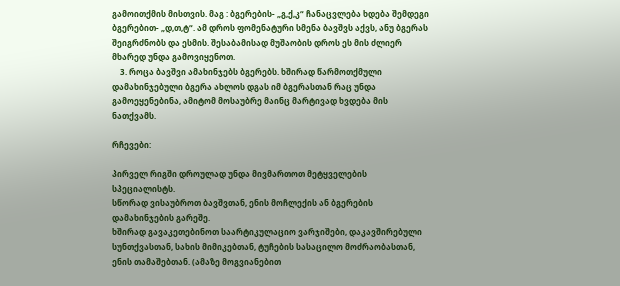გამოითქმის მისთვის. მაგ : ბგერების- „გ,ქ,კ“ ჩანაცვლება ხდება შემდეგი ბგერებით- „დ,თ,ტ“. ამ დროს ფომენატური სმენა ბავშვს აქვს, ანუ ბგერას შეიგრძნობს და ესმის. შესაბამისად მუშაობის დროს ეს მის ძლიერ მხარედ უნდა გამოვიყენოთ.
    3. როცა ბავშვი ამახინჯებს ბგერებს. ხშირად წარმოთქმული დამახინჯებული ბგერა ახლოს დგას იმ ბგერასთან რაც უნდა გამოეყენებინა, ამიტომ მოსაუბრე მაინც მარტივად ხვდება მის ნათქვამს.

რჩევები:

პირველ რიგში დროულად უნდა მივმართოთ მეტყველების სპეციალისტს.
სწორად ვისაუბროთ ბავშვთან, ენის მოჩლექის ან ბგერების დამახინჯების გარეშე.
ხშირად გავაკეთებინოთ საარტიკულაციო ვარჯიშები, დაკავშირებული სუნთქვასთან, სახის მიმიკებთან, ტუჩების სასაცილო მოძრაობასთან, ენის თამაშებთან. (ამაზე მოგვიანებით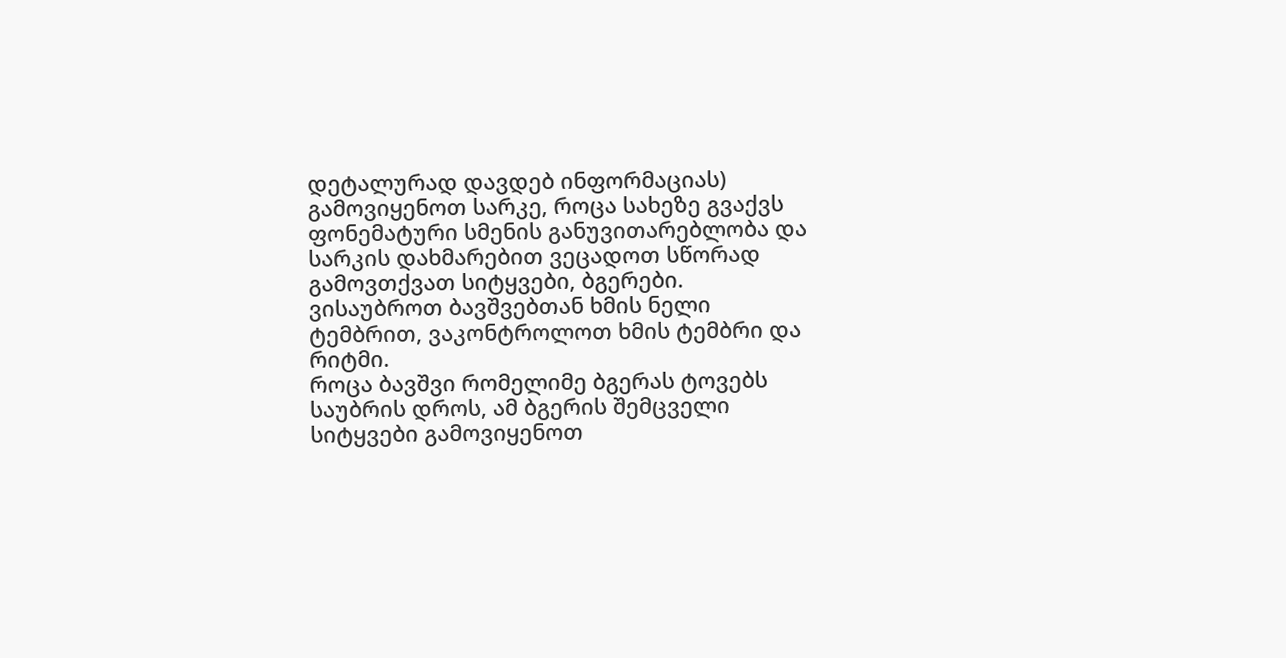დეტალურად დავდებ ინფორმაციას)
გამოვიყენოთ სარკე, როცა სახეზე გვაქვს ფონემატური სმენის განუვითარებლობა და სარკის დახმარებით ვეცადოთ სწორად გამოვთქვათ სიტყვები, ბგერები.
ვისაუბროთ ბავშვებთან ხმის ნელი ტემბრით, ვაკონტროლოთ ხმის ტემბრი და რიტმი.
როცა ბავშვი რომელიმე ბგერას ტოვებს საუბრის დროს, ამ ბგერის შემცველი სიტყვები გამოვიყენოთ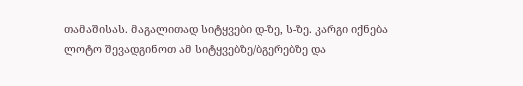თამაშისას. მაგალითად სიტყვები დ-ზე, ს-ზე. კარგი იქნება ლოტო შევადგინოთ ამ სიტყვებზე/ბგერებზე და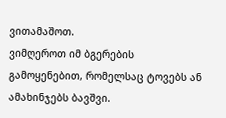ვითამაშოთ.
ვიმღეროთ იმ ბგერების გამოყენებით, რომელსაც ტოვებს ან ამახინჯებს ბავშვი.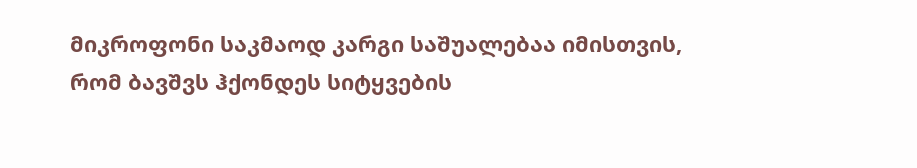მიკროფონი საკმაოდ კარგი საშუალებაა იმისთვის, რომ ბავშვს ჰქონდეს სიტყვების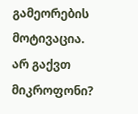გამეორების მოტივაცია.
არ გაქვთ მიკროფონი?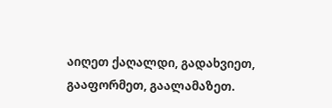აიღეთ ქაღალდი, გადახვიეთ, გააფორმეთ, გაალამაზეთ.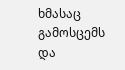ხმასაც გამოსცემს და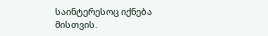საინტერესოც იქნება მისთვის.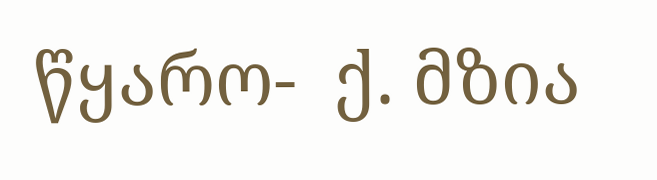წყარო-  ქ. მზია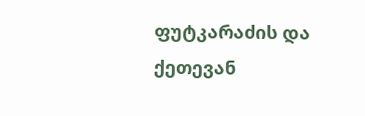ფუტკარაძის და ქეთევან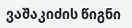ვაშაკიძის წიგნი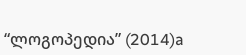“ლოგოპედია” (2014)a